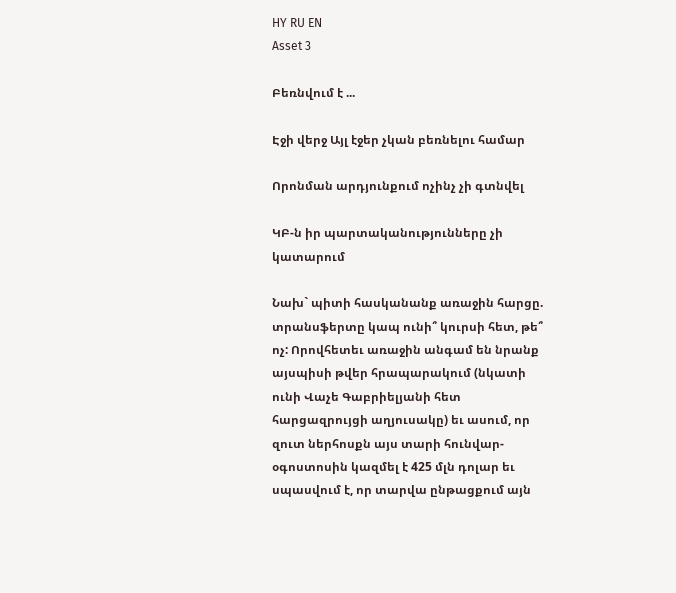HY RU EN
Asset 3

Բեռնվում է ...

Էջի վերջ Այլ էջեր չկան բեռնելու համար

Որոնման արդյունքում ոչինչ չի գտնվել

ԿԲ-ն իր պարտականությունները չի կատարում

Նախ` պիտի հասկանանք առաջին հարցը. տրանսֆերտը կապ ունի՞ կուրսի հետ, թե՞ ոչ: Որովհետեւ առաջին անգամ են նրանք այսպիսի թվեր հրապարակում (նկատի ունի Վաչե Գաբրիելյանի հետ հարցազրույցի աղյուսակը) եւ ասում, որ զուտ ներհոսքն այս տարի հունվար-օգոստոսին կազմել է 425 մլն դոլար եւ սպասվում է, որ տարվա ընթացքում այն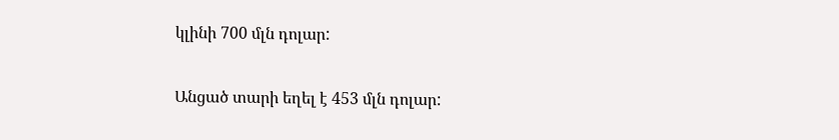կլինի 700 մլն դոլար:

Անցած տարի եղել է 453 մլն դոլար: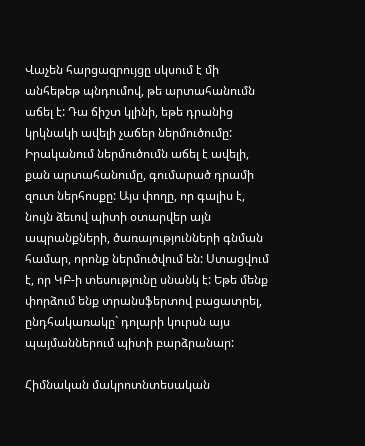Վաչեն հարցազրույցը սկսում է մի անհեթեթ պնդումով, թե արտահանումն աճել է: Դա ճիշտ կլինի, եթե դրանից կրկնակի ավելի չաճեր ներմուծումը: Իրականում ներմուծումն աճել է ավելի, քան արտահանումը, գումարած դրամի զուտ ներհոսքը: Այս փողը, որ գալիս է, նույն ձեւով պիտի օտարվեր այն ապրանքների, ծառայությունների գնման համար, որոնք ներմուծվում են: Ստացվում է, որ ԿԲ-ի տեսությունը սնանկ է: Եթե մենք փորձում ենք տրանսֆերտով բացատրել, ընդհակառակը` դոլարի կուրսն այս պայմաններում պիտի բարձրանար:

Հիմնական մակրոտնտեսական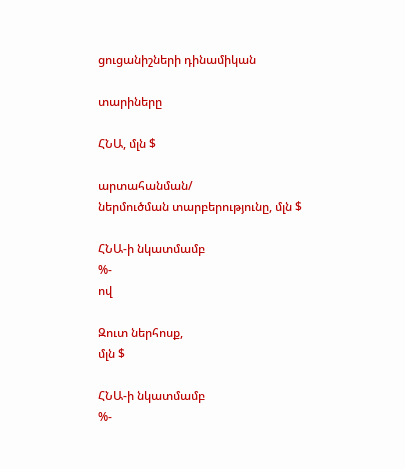ցուցանիշների դինամիկան

տարիները

ՀՆԱ, մլն $

արտահանման/
ներմուծման տարբերությունը, մլն $

ՀՆԱ-ի նկատմամբ
%-
ով

Զուտ ներհոսք,
մլն $

ՀՆԱ-ի նկատմամբ
%-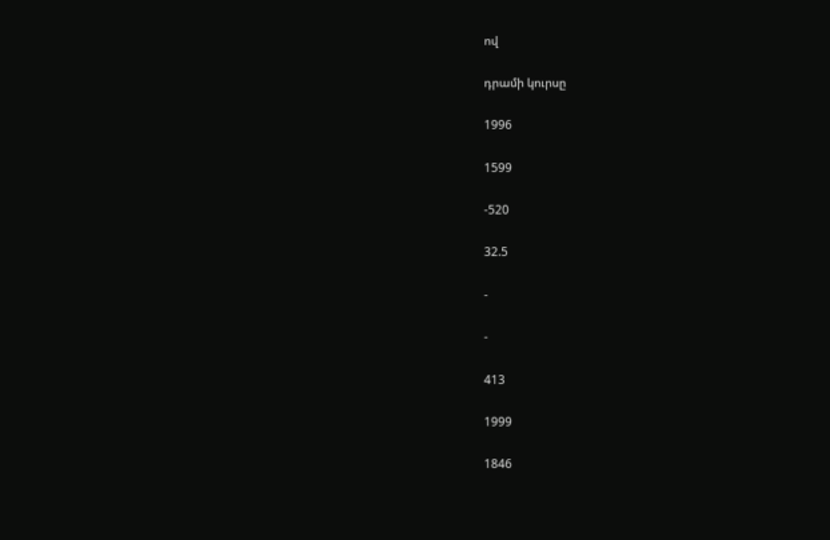ով

դրամի կուրսը

1996

1599

-520

32.5

-

-

413

1999

1846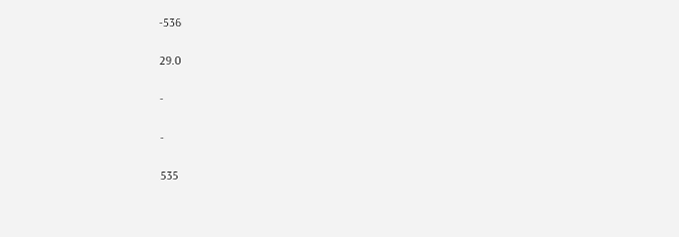-536

29.0

-

-

535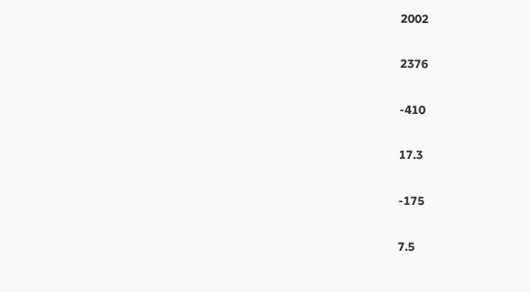2002

2376

-410

17.3

-175

7.5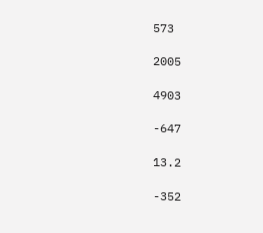573

2005

4903

-647

13.2

-352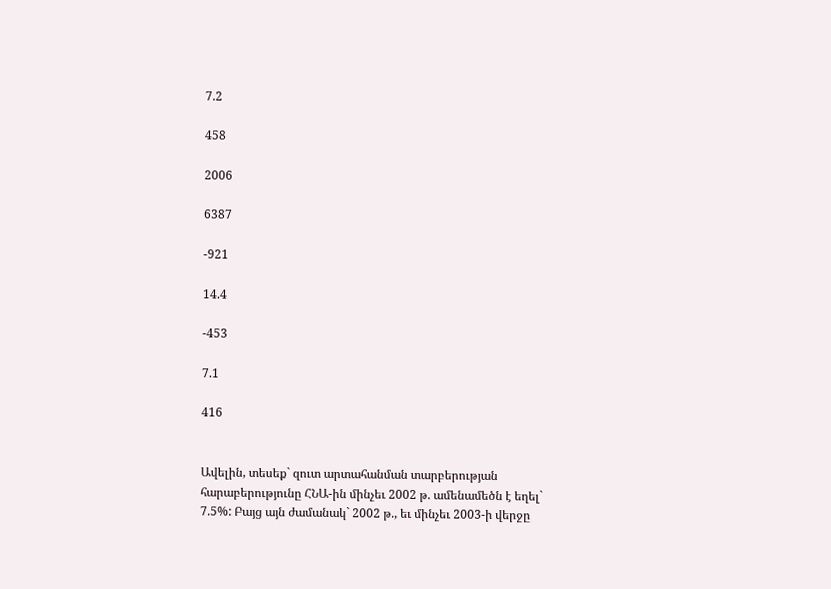7.2

458

2006

6387

-921

14.4

-453

7.1

416


Ավելին, տեսեք` զուտ արտահանման տարբերության հարաբերությունը ՀՆԱ-ին մինչեւ 2002 թ. ամենամեծն է եղել` 7.5%: Բայց այն ժամանակ` 2002 թ., եւ մինչեւ 2003-ի վերջը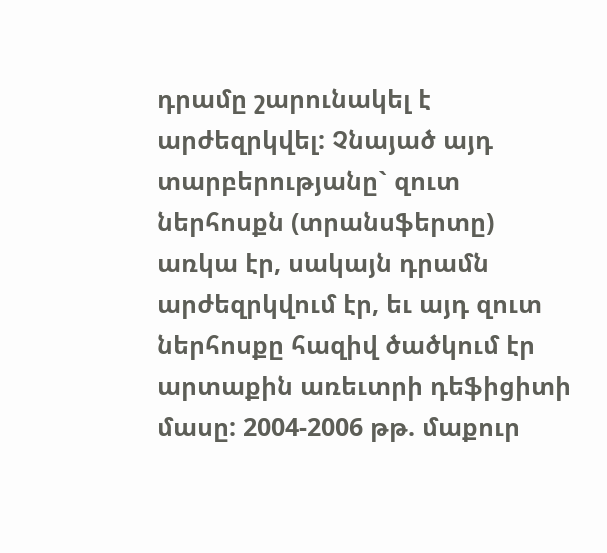դրամը շարունակել է արժեզրկվել: Չնայած այդ տարբերությանը` զուտ ներհոսքն (տրանսֆերտը) առկա էր, սակայն դրամն արժեզրկվում էր, եւ այդ զուտ ներհոսքը հազիվ ծածկում էր արտաքին առեւտրի դեֆիցիտի մասը: 2004-2006 թթ. մաքուր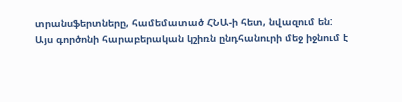տրանսֆերտները, համեմատած ՀՆԱ-ի հետ, նվազում են:
Այս գործոնի հարաբերական կշիռն ընդհանուրի մեջ իջնում է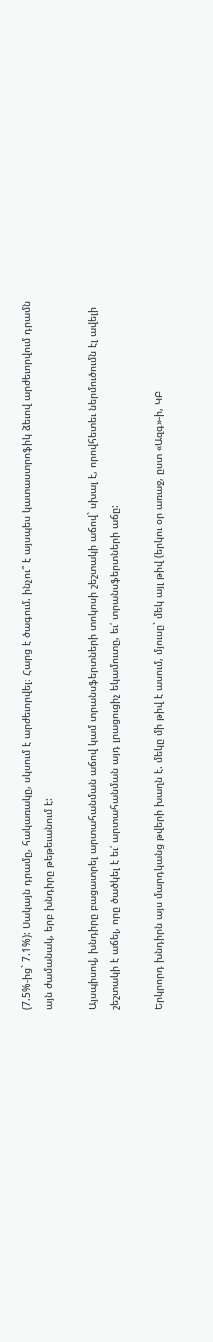(7.5%-ից` 7.1%): Սակայն դրամը, հակառակը, սկսում է արժեւորվել։ Հարց է ծագում. ինչու՞ է այսպես կատաստրոֆիկ ձեւով արժեւորվում դրամն այն ժամանակ, երբ խնդիրը թեթեւանում է:

Այսպիսով, խնդիրը բացատրել արտահանման աճով կամ տրանսֆերտների տոկոսի շեշտակի աճով` սխալ է, որովհետեւ ներմուծումն էլ ավելի շեշտակի է աճել, որը ծածկել է եւ՛ արտահանման այդ լրացուցիչ եկամուտը, եւ՛ տրանսֆերտների աճը:

Երկրորդ խնդիրն այս մարդկանց թվերի խաղն է. մեկը մի թիվ է ասում, մյուսը` մեկ այլ թիվ (երկու օր առաջ, ըստ «Ազգ»-ի, ԿԲ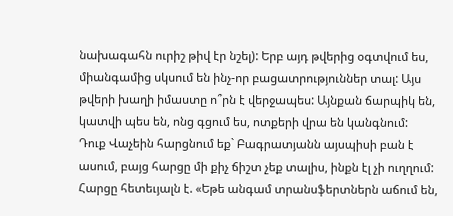նախագահն ուրիշ թիվ էր նշել): Երբ այդ թվերից օգտվում ես, միանգամից սկսում են ինչ-որ բացատրություններ տալ: Այս թվերի խաղի իմաստը ո՞րն է վերջապես: Այնքան ճարպիկ են, կատվի պես են, ոնց գցում ես, ոտքերի վրա են կանգնում:
Դուք Վաչեին հարցնում եք` Բագրատյանն այսպիսի բան է ասում, բայց հարցը մի քիչ ճիշտ չեք տալիս, ինքն էլ չի ուղղում: Հարցը հետեւյալն է. «Եթե անգամ տրանսֆերտներն աճում են,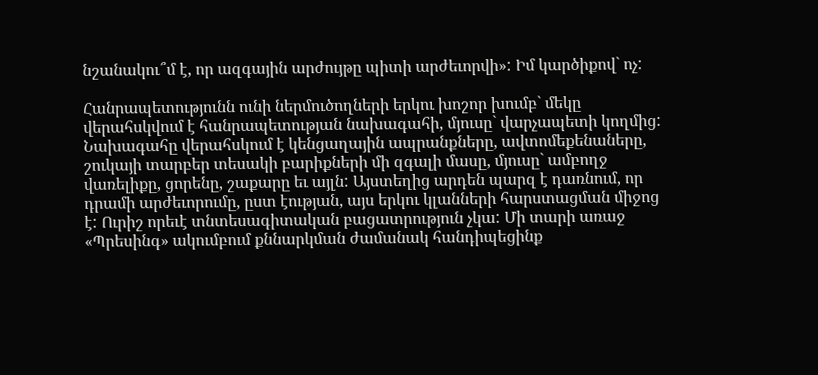նշանակու՞մ է, որ ազգային արժույթը պիտի արժեւորվի»: Իմ կարծիքով` ոչ:

Հանրապետությունն ունի ներմուծողների երկու խոշոր խումբ` մեկը վերահսկվում է հանրապետության նախագահի, մյուսը` վարչապետի կողմից: Նախագահը վերահսկում է կենցաղային ապրանքները, ավտոմեքենաները, շուկայի տարբեր տեսակի բարիքների մի զգալի մասը, մյուսը` ամբողջ վառելիքը, ցորենը, շաքարը եւ այլն: Այստեղից արդեն պարզ է դառնում, որ դրամի արժեւորումը, ըստ էության, այս երկու կլանների հարստացման միջոց է: Ուրիշ որեւէ տնտեսագիտական բացատրություն չկա: Մի տարի առաջ «Պրեսինգ» ակումբում քննարկման ժամանակ հանդիպեցինք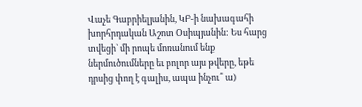Վաչե Գաբրիելյանին, ԿԲ-ի նախագահի խորհրդական Աշոտ Օսիպյանին: Ես հարց տվեցի` մի րոպե մոռանում ենք ներմուծումները եւ բոլոր այս թվերը, եթե դրսից փող է գալիս, ապա ինչու՞ ա)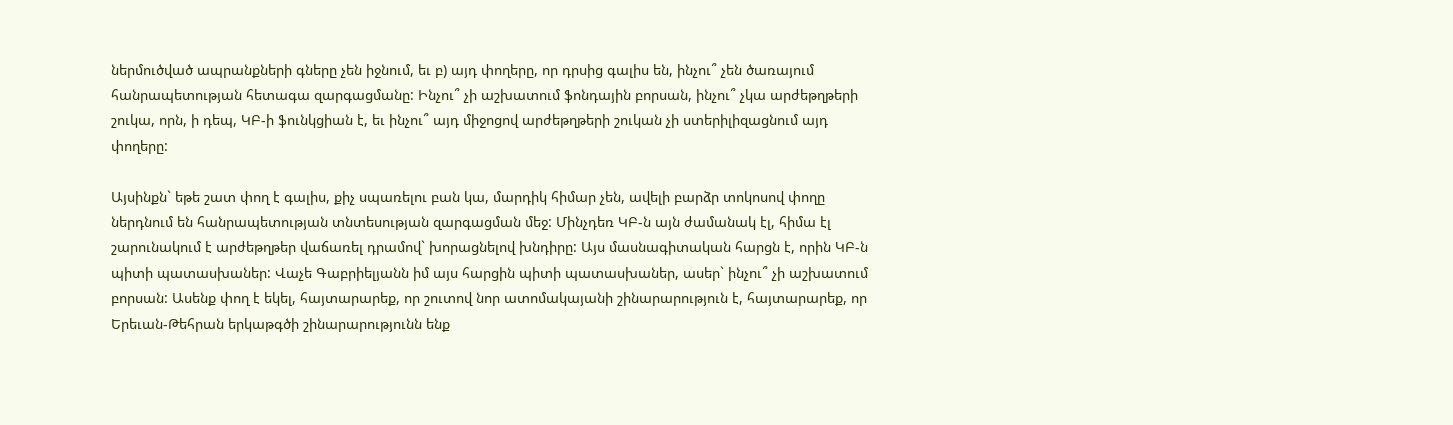ներմուծված ապրանքների գները չեն իջնում, եւ բ) այդ փողերը, որ դրսից գալիս են, ինչու՞ չեն ծառայում հանրապետության հետագա զարգացմանը: Ինչու՞ չի աշխատում ֆոնդային բորսան, ինչու՞ չկա արժեթղթերի շուկա, որն, ի դեպ, ԿԲ-ի ֆունկցիան է, եւ ինչու՞ այդ միջոցով արժեթղթերի շուկան չի ստերիլիզացնում այդ փողերը:

Այսինքն` եթե շատ փող է գալիս, քիչ սպառելու բան կա, մարդիկ հիմար չեն, ավելի բարձր տոկոսով փողը ներդնում են հանրապետության տնտեսության զարգացման մեջ: Մինչդեռ ԿԲ-ն այն ժամանակ էլ, հիմա էլ շարունակում է արժեթղթեր վաճառել դրամով` խորացնելով խնդիրը: Այս մասնագիտական հարցն է, որին ԿԲ-ն պիտի պատասխաներ: Վաչե Գաբրիելյանն իմ այս հարցին պիտի պատասխաներ, ասեր` ինչու՞ չի աշխատում բորսան: Ասենք փող է եկել, հայտարարեք, որ շուտով նոր ատոմակայանի շինարարություն է, հայտարարեք, որ Երեւան-Թեհրան երկաթգծի շինարարությունն ենք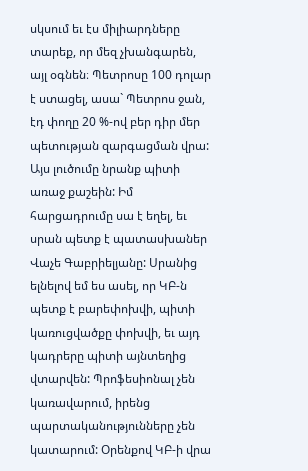սկսում եւ էս միլիարդները տարեք, որ մեզ չխանգարեն, այլ օգնեն։ Պետրոսը 100 դոլար է ստացել, ասա` Պետրոս ջան, էդ փողը 20 %-ով բեր դիր մեր պետության զարգացման վրա: Այս լուծումը նրանք պիտի առաջ քաշեին: Իմ հարցադրումը սա է եղել, եւ սրան պետք է պատասխաներ Վաչե Գաբրիելյանը: Սրանից ելնելով եմ ես ասել, որ ԿԲ-ն պետք է բարեփոխվի, պիտի կառուցվածքը փոխվի, եւ այդ կադրերը պիտի այնտեղից վտարվեն: Պրոֆեսիոնալ չեն կառավարում, իրենց պարտականությունները չեն կատարում: Օրենքով ԿԲ-ի վրա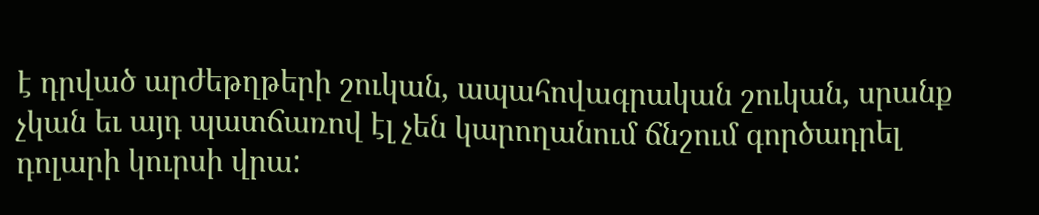է դրված արժեթղթերի շուկան, ապահովագրական շուկան, սրանք չկան եւ այդ պատճառով էլ չեն կարողանում ճնշում գործադրել դոլարի կուրսի վրա: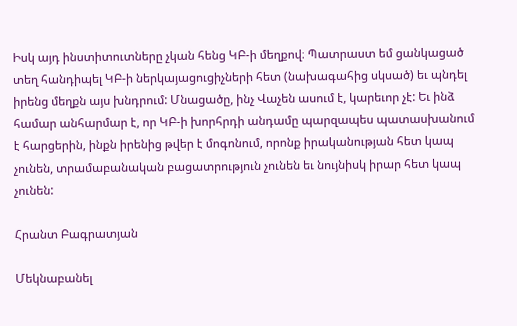Իսկ այդ ինստիտուտները չկան հենց ԿԲ-ի մեղքով։ Պատրաստ եմ ցանկացած տեղ հանդիպել ԿԲ-ի ներկայացուցիչների հետ (նախագահից սկսած) եւ պնդել իրենց մեղքն այս խնդրում: Մնացածը, ինչ Վաչեն ասում է, կարեւոր չէ: Եւ ինձ համար անհարմար է, որ ԿԲ-ի խորհրդի անդամը պարզապես պատասխանում է հարցերին, ինքն իրենից թվեր է մոգոնում, որոնք իրականության հետ կապ չունեն, տրամաբանական բացատրություն չունեն եւ նույնիսկ իրար հետ կապ չունեն:

Հրանտ Բագրատյան

Մեկնաբանել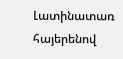Լատինատառ հայերենով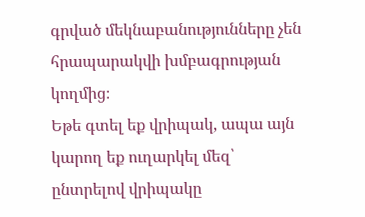գրված մեկնաբանությունները չեն հրապարակվի խմբագրության կողմից։
Եթե գտել եք վրիպակ, ապա այն կարող եք ուղարկել մեզ՝ ընտրելով վրիպակը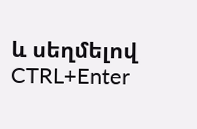և սեղմելով CTRL+Enter